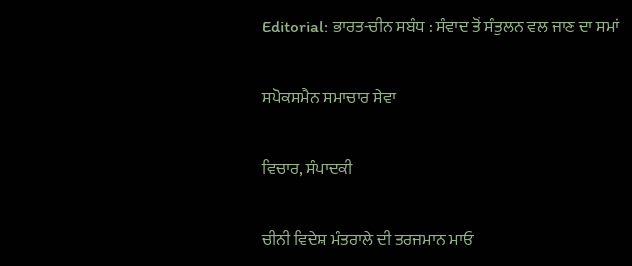Editorial: ਭਾਰਤ-ਚੀਨ ਸਬੰਧ : ਸੰਵਾਦ ਤੋਂ ਸੰਤੁਲਨ ਵਲ ਜਾਣ ਦਾ ਸਮਾਂ

ਸਪੋਕਸਮੈਨ ਸਮਾਚਾਰ ਸੇਵਾ

ਵਿਚਾਰ, ਸੰਪਾਦਕੀ

ਚੀਨੀ ਵਿਦੇਸ਼ ਮੰਤਰਾਲੇ ਦੀ ਤਰਜਮਾਨ ਮਾਓ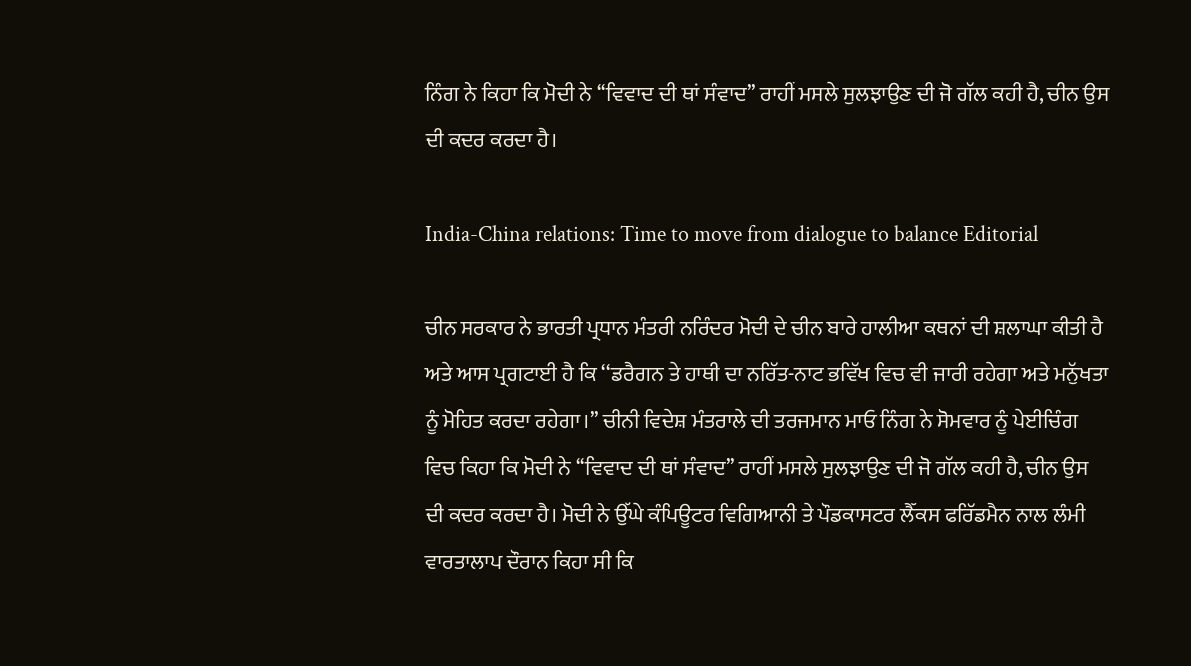ਨਿੰਗ ਨੇ ਕਿਹਾ ਕਿ ਮੋਦੀ ਨੇ ‘‘ਵਿਵਾਦ ਦੀ ਥਾਂ ਸੰਵਾਦ’’ ਰਾਹੀਂ ਮਸਲੇ ਸੁਲਝਾਉਣ ਦੀ ਜੋ ਗੱਲ ਕਹੀ ਹੈ, ਚੀਨ ਉਸ ਦੀ ਕਦਰ ਕਰਦਾ ਹੈ।

India-China relations: Time to move from dialogue to balance Editorial

ਚੀਨ ਸਰਕਾਰ ਨੇ ਭਾਰਤੀ ਪ੍ਰਧਾਨ ਮੰਤਰੀ ਨਰਿੰਦਰ ਮੋਦੀ ਦੇ ਚੀਨ ਬਾਰੇ ਹਾਲੀਆ ਕਥਨਾਂ ਦੀ ਸ਼ਲਾਘਾ ਕੀਤੀ ਹੈ ਅਤੇ ਆਸ ਪ੍ਰਗਟਾਈ ਹੈ ਕਿ ‘‘ਡਰੈਗਨ ਤੇ ਹਾਥੀ ਦਾ ਨਰਿੱਤ-ਨਾਟ ਭਵਿੱਖ ਵਿਚ ਵੀ ਜਾਰੀ ਰਹੇਗਾ ਅਤੇ ਮਨੁੱਖਤਾ ਨੂੰ ਮੋਹਿਤ ਕਰਦਾ ਰਹੇਗਾ।’’ ਚੀਨੀ ਵਿਦੇਸ਼ ਮੰਤਰਾਲੇ ਦੀ ਤਰਜਮਾਨ ਮਾਓ ਨਿੰਗ ਨੇ ਸੋਮਵਾਰ ਨੂੰ ਪੇਈਚਿੰਗ ਵਿਚ ਕਿਹਾ ਕਿ ਮੋਦੀ ਨੇ ‘‘ਵਿਵਾਦ ਦੀ ਥਾਂ ਸੰਵਾਦ’’ ਰਾਹੀਂ ਮਸਲੇ ਸੁਲਝਾਉਣ ਦੀ ਜੋ ਗੱਲ ਕਹੀ ਹੈ, ਚੀਨ ਉਸ ਦੀ ਕਦਰ ਕਰਦਾ ਹੈ। ਮੋਦੀ ਨੇ ਉੱਘੇ ਕੰਪਿਊਟਰ ਵਿਗਿਆਨੀ ਤੇ ਪੌਡਕਾਸਟਰ ਲੈੱਕਸ ਫਰਿੱਡਮੈਨ ਨਾਲ ਲੰਮੀ ਵਾਰਤਾਲਾਪ ਦੌਰਾਨ ਕਿਹਾ ਸੀ ਕਿ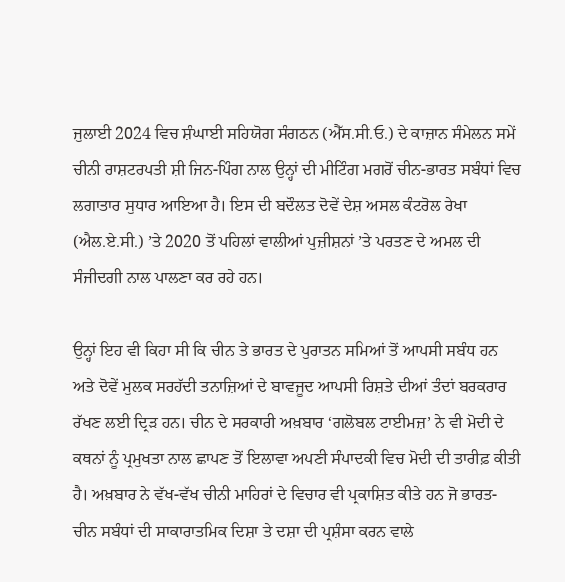ਜੁਲਾਈ 2024 ਵਿਚ ਸ਼ੰਘਾਈ ਸਹਿਯੋਗ ਸੰਗਠਨ (ਐੱਸ.ਸੀ.ਓ.) ਦੇ ਕਾਜ਼ਾਨ ਸੰਮੇਲਨ ਸਮੇਂ ਚੀਨੀ ਰਾਸ਼ਟਰਪਤੀ ਸ਼ੀ ਜਿਨ-ਪਿੰਗ ਨਾਲ ਉਨ੍ਹਾਂ ਦੀ ਮੀਟਿੰਗ ਮਗਰੋਂ ਚੀਨ-ਭਾਰਤ ਸਬੰਧਾਂ ਵਿਚ ਲਗਾਤਾਰ ਸੁਧਾਰ ਆਇਆ ਹੈ। ਇਸ ਦੀ ਬਦੌਲਤ ਦੋਵੇਂ ਦੇਸ਼ ਅਸਲ ਕੰਟਰੋਲ ਰੇਖਾ (ਐਲ.ਏ.ਸੀ.) ’ਤੇ 2020 ਤੋਂ ਪਹਿਲਾਂ ਵਾਲੀਆਂ ਪੁਜ਼ੀਸ਼ਨਾਂ ’ਤੇ ਪਰਤਣ ਦੇ ਅਮਲ ਦੀ ਸੰਜੀਦਗੀ ਨਾਲ ਪਾਲਣਾ ਕਰ ਰਹੇ ਹਨ।

ਉਨ੍ਹਾਂ ਇਹ ਵੀ ਕਿਹਾ ਸੀ ਕਿ ਚੀਨ ਤੇ ਭਾਰਤ ਦੇ ਪੁਰਾਤਨ ਸਮਿਆਂ ਤੋਂ ਆਪਸੀ ਸਬੰਧ ਹਨ ਅਤੇ ਦੋਵੇਂ ਮੁਲਕ ਸਰਹੱਦੀ ਤਨਾਜ਼ਿਆਂ ਦੇ ਬਾਵਜੂਦ ਆਪਸੀ ਰਿਸ਼ਤੇ ਦੀਆਂ ਤੰਦਾਂ ਬਰਕਰਾਰ ਰੱਖਣ ਲਈ ਦ੍ਰਿੜ ਹਨ। ਚੀਨ ਦੇ ਸਰਕਾਰੀ ਅਖ਼ਬਾਰ ‘ਗਲੋਬਲ ਟਾਈਮਜ਼’ ਨੇ ਵੀ ਮੋਦੀ ਦੇ ਕਥਨਾਂ ਨੂੰ ਪ੍ਰਮੁਖਤਾ ਨਾਲ ਛਾਪਣ ਤੋਂ ਇਲਾਵਾ ਅਪਣੀ ਸੰਪਾਦਕੀ ਵਿਚ ਮੋਦੀ ਦੀ ਤਾਰੀਫ਼ ਕੀਤੀ ਹੈ। ਅਖ਼ਬਾਰ ਨੇ ਵੱਖ-ਵੱਖ ਚੀਨੀ ਮਾਹਿਰਾਂ ਦੇ ਵਿਚਾਰ ਵੀ ਪ੍ਰਕਾਸ਼ਿਤ ਕੀਤੇ ਹਨ ਜੋ ਭਾਰਤ-ਚੀਨ ਸਬੰਧਾਂ ਦੀ ਸਾਕਾਰਾਤਮਿਕ ਦਿਸ਼ਾ ਤੇ ਦਸ਼ਾ ਦੀ ਪ੍ਰਸ਼ੰਸਾ ਕਰਨ ਵਾਲੇ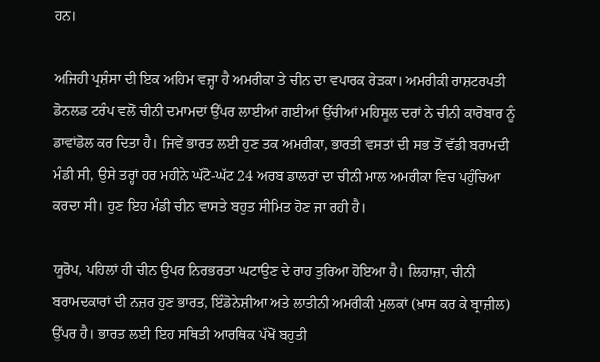ਹਨ।

ਅਜਿਹੀ ਪ੍ਰਸ਼ੰਸਾ ਦੀ ਇਕ ਅਹਿਮ ਵਜ੍ਹਾ ਹੈ ਅਮਰੀਕਾ ਤੇ ਚੀਨ ਦਾ ਵਪਾਰਕ ਰੇੜਕਾ। ਅਮਰੀਕੀ ਰਾਸ਼ਟਰਪਤੀ ਡੋਨਲਡ ਟਰੰਪ ਵਲੋਂ ਚੀਨੀ ਦਮਾਮਦਾਂ ਉੱਪਰ ਲਾਈਆਂ ਗਈਆਂ ਉੱਚੀਆਂ ਮਹਿਸੂਲ ਦਰਾਂ ਨੇ ਚੀਨੀ ਕਾਰੋਬਾਰ ਨੂੰ ਡਾਵਾਂਡੋਲ ਕਰ ਦਿਤਾ ਹੈ। ਜਿਵੇਂ ਭਾਰਤ ਲਈ ਹੁਣ ਤਕ ਅਮਰੀਕਾ, ਭਾਰਤੀ ਵਸਤਾਂ ਦੀ ਸਭ ਤੋਂ ਵੱਡੀ ਬਰਾਮਦੀ ਮੰਡੀ ਸੀ, ਉਸੇ ਤਰ੍ਹਾਂ ਹਰ ਮਹੀਨੇ ਘੱਟੋ-ਘੱਟ 24 ਅਰਬ ਡਾਲਰਾਂ ਦਾ ਚੀਨੀ ਮਾਲ ਅਮਰੀਕਾ ਵਿਚ ਪਹੁੰਚਿਆ ਕਰਦਾ ਸੀ। ਹੁਣ ਇਹ ਮੰਡੀ ਚੀਨ ਵਾਸਤੇ ਬਹੁਤ ਸੀਮਿਤ ਹੋਣ ਜਾ ਰਹੀ ਹੈ।

ਯੂਰੋਪ, ਪਹਿਲਾਂ ਹੀ ਚੀਨ ਉਪਰ ਨਿਰਭਰਤਾ ਘਟਾਉਣ ਦੇ ਰਾਹ ਤੁਰਿਆ ਹੋਇਆ ਹੈ। ਲਿਹਾਜ਼ਾ, ਚੀਨੀ ਬਰਾਮਦਕਾਰਾਂ ਦੀ ਨਜ਼ਰ ਹੁਣ ਭਾਰਤ, ਇੰਡੋਨੇਸ਼ੀਆ ਅਤੇ ਲਾਤੀਨੀ ਅਮਰੀਕੀ ਮੁਲਕਾਂ (ਖ਼ਾਸ ਕਰ ਕੇ ਬ੍ਰਾਜ਼ੀਲ) ਉੱਪਰ ਹੈ। ਭਾਰਤ ਲਈ ਇਹ ਸਥਿਤੀ ਆਰਥਿਕ ਪੱਖੋਂ ਬਹੁਤੀ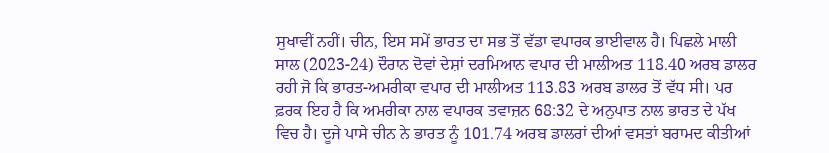ਸੁਖਾਵੀਂ ਨਹੀਂ। ਚੀਨ, ਇਸ ਸਮੇਂ ਭਾਰਤ ਦਾ ਸਭ ਤੋਂ ਵੱਡਾ ਵਪਾਰਕ ਭਾਈਵਾਲ ਹੈ। ਪਿਛਲੇ ਮਾਲੀ ਸਾਲ (2023-24) ਦੌਰਾਨ ਦੋਵਾਂ ਦੇਸ਼ਾਂ ਦਰਮਿਆਨ ਵਪਾਰ ਦੀ ਮਾਲੀਅਤ 118.40 ਅਰਬ ਡਾਲਰ ਰਹੀ ਜੋ ਕਿ ਭਾਰਤ-ਅਮਰੀਕਾ ਵਪਾਰ ਦੀ ਮਾਲੀਅਤ 113.83 ਅਰਬ ਡਾਲਰ ਤੋਂ ਵੱਧ ਸੀ। ਪਰ ਫ਼ਰਕ ਇਹ ਹੈ ਕਿ ਅਮਰੀਕਾ ਨਾਲ ਵਪਾਰਕ ਤਵਾਜ਼ਨ 68:32 ਦੇ ਅਨੁਪਾਤ ਨਾਲ ਭਾਰਤ ਦੇ ਪੱਖ ਵਿਚ ਹੈ। ਦੂਜੇ ਪਾਸੇ ਚੀਨ ਨੇ ਭਾਰਤ ਨੂੰ 101.74 ਅਰਬ ਡਾਲਰਾਂ ਦੀਆਂ ਵਸਤਾਂ ਬਰਾਮਦ ਕੀਤੀਆਂ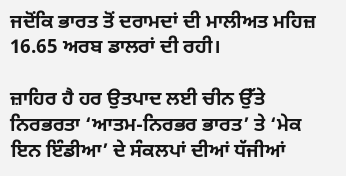ਜਦੋਂਕਿ ਭਾਰਤ ਤੋਂ ਦਰਾਮਦਾਂ ਦੀ ਮਾਲੀਅਤ ਮਹਿਜ਼ 16.65 ਅਰਬ ਡਾਲਰਾਂ ਦੀ ਰਹੀ।

ਜ਼ਾਹਿਰ ਹੈ ਹਰ ਉਤਪਾਦ ਲਈ ਚੀਨ ਉੱਤੇ ਨਿਰਭਰਤਾ ‘ਆਤਮ-ਨਿਰਭਰ ਭਾਰਤ’ ਤੇ ‘ਮੇਕ ਇਨ ਇੰਡੀਆ’ ਦੇ ਸੰਕਲਪਾਂ ਦੀਆਂ ਧੱਜੀਆਂ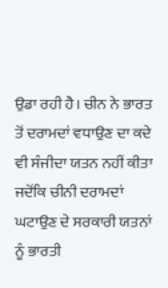ਉਡਾ ਰਹੀ ਹੈ। ਚੀਨ ਨੇ ਭਾਰਤ ਤੋਂ ਦਰਾਮਦਾਂ ਵਧਾਉਣ ਦਾ ਕਦੇ ਵੀ ਸੰਜੀਦਾ ਯਤਨ ਨਹੀਂ ਕੀਤਾ ਜਦੋਂਕਿ ਚੀਨੀ ਦਰਾਮਦਾਂ ਘਟਾਉਣ ਦੇ ਸਰਕਾਰੀ ਯਤਨਾਂ ਨੂੰ ਭਾਰਤੀ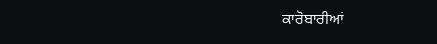ਕਾਰੋਬਾਰੀਆਂ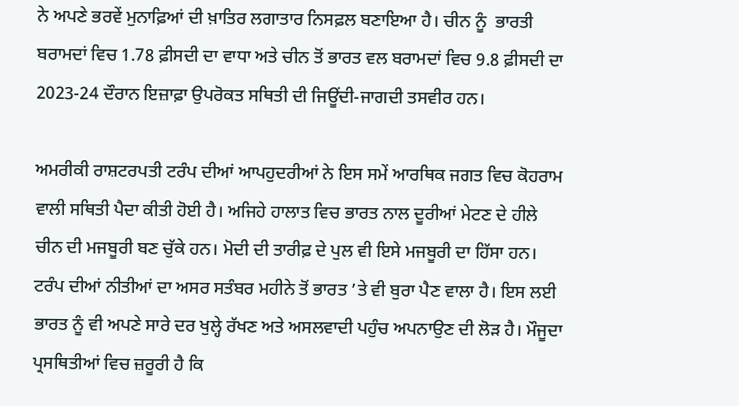ਨੇ ਅਪਣੇ ਭਰਵੇਂ ਮੁਨਾਫ਼ਿਆਂ ਦੀ ਖ਼ਾਤਿਰ ਲਗਾਤਾਰ ਨਿਸਫ਼ਲ ਬਣਾਇਆ ਹੈ। ਚੀਨ ਨੂੰ  ਭਾਰਤੀ ਬਰਾਮਦਾਂ ਵਿਚ 1.78 ਫ਼ੀਸਦੀ ਦਾ ਵਾਧਾ ਅਤੇ ਚੀਨ ਤੋਂ ਭਾਰਤ ਵਲ ਬਰਾਮਦਾਂ ਵਿਚ 9.8 ਫ਼ੀਸਦੀ ਦਾ 2023-24 ਦੌਰਾਨ ਇਜ਼ਾਫ਼ਾ ਉਪਰੋਕਤ ਸਥਿਤੀ ਦੀ ਜਿਊਂਦੀ-ਜਾਗਦੀ ਤਸਵੀਰ ਹਨ।

ਅਮਰੀਕੀ ਰਾਸ਼ਟਰਪਤੀ ਟਰੰਪ ਦੀਆਂ ਆਪਹੁਦਰੀਆਂ ਨੇ ਇਸ ਸਮੇਂ ਆਰਥਿਕ ਜਗਤ ਵਿਚ ਕੋਹਰਾਮ ਵਾਲੀ ਸਥਿਤੀ ਪੈਦਾ ਕੀਤੀ ਹੋਈ ਹੈ। ਅਜਿਹੇ ਹਾਲਾਤ ਵਿਚ ਭਾਰਤ ਨਾਲ ਦੂਰੀਆਂ ਮੇਟਣ ਦੇ ਹੀਲੇ ਚੀਨ ਦੀ ਮਜਬੂਰੀ ਬਣ ਚੁੱਕੇ ਹਨ। ਮੋਦੀ ਦੀ ਤਾਰੀਫ਼ ਦੇ ਪੁਲ ਵੀ ਇਸੇ ਮਜਬੂਰੀ ਦਾ ਹਿੱਸਾ ਹਨ। ਟਰੰਪ ਦੀਆਂ ਨੀਤੀਆਂ ਦਾ ਅਸਰ ਸਤੰਬਰ ਮਹੀਨੇ ਤੋਂ ਭਾਰਤ ’ਤੇ ਵੀ ਬੁਰਾ ਪੈਣ ਵਾਲਾ ਹੈ। ਇਸ ਲਈ ਭਾਰਤ ਨੂੰ ਵੀ ਅਪਣੇ ਸਾਰੇ ਦਰ ਖੁਲ੍ਹੇ ਰੱਖਣ ਅਤੇ ਅਸਲਵਾਦੀ ਪਹੁੰਚ ਅਪਨਾਉਣ ਦੀ ਲੋੜ ਹੈ। ਮੌਜੂਦਾ ਪ੍ਰਸਥਿਤੀਆਂ ਵਿਚ ਜ਼ਰੂਰੀ ਹੈ ਕਿ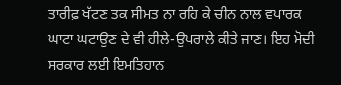ਤਾਰੀਫ਼ ਖੱਟਣ ਤਕ ਸੀਮਤ ਨਾ ਰਹਿ ਕੇ ਚੀਨ ਨਾਲ ਵਪਾਰਕ ਘਾਟਾ ਘਟਾਉਣ ਦੇ ਵੀ ਹੀਲੇ-ਉਪਰਾਲੇ ਕੀਤੇ ਜਾਣ। ਇਹ ਮੋਦੀ ਸਰਕਾਰ ਲਈ ਇਮਤਿਹਾਨ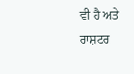ਵੀ ਹੈ ਅਤੇ ਰਾਸ਼ਟਰ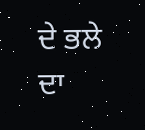ਦੇ ਭਲੇ ਦਾ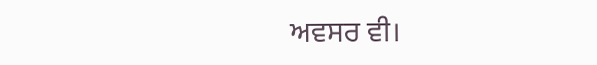ਅਵਸਰ ਵੀ।